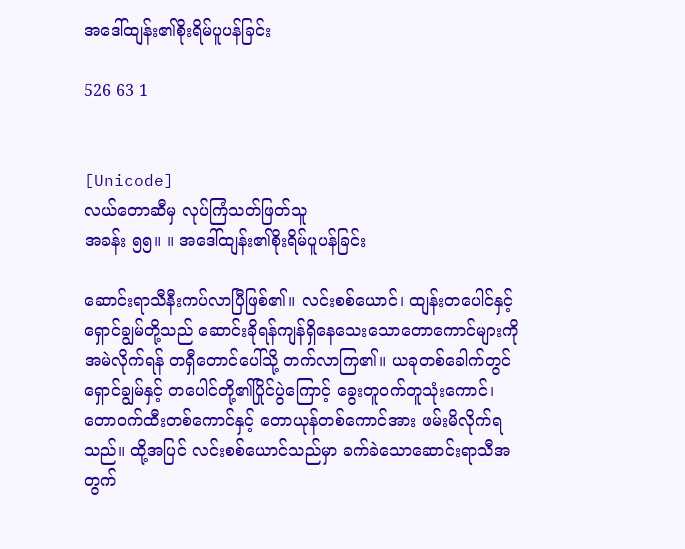အဒေါ်ထျန်း၏စိုးရိမ်ပူပန်ခြင်း

526 63 1


[Unicode]
လယ်တောဆီမှ လုပ်ကြံသတ်ဖြတ်သူ
အခန်း ၅၅။ ။ အဒေါ်ထျန်း၏စိုးရိမ်ပူပန်ခြင်း

ဆောင်းရာသီနီးကပ်လာပြီဖြစ်၏။ လင်းစစ်ယောင်၊ ထျန်းတပေါင်နှင့် ရှောင်ချွမ်တို့သည် ဆောင်းခိုရန်ကျန်ရှိနေသေးသောတောကောင်များကို အမဲလိုက်ရန် တရှီတောင်ပေါ်သို့ တက်လာကြ၏။ ယခုတစ်ခေါက်တွင် ရှောင်ချွမ်နှင့် တပေါင်တို့၏ပြိုင်ပွဲကြောင့် ခွေးတူဝက်တူသုံးကောင်၊ တောဝက်ထီးတစ်ကောင်နှင့် တောယုန်တစ်ကောင်အား ဖမ်းမိလိုက်ရသည်။ ထို့အပြင် လင်းစစ်ယောင်သည်မှာ ခက်ခဲသောဆောင်းရာသီအတွက်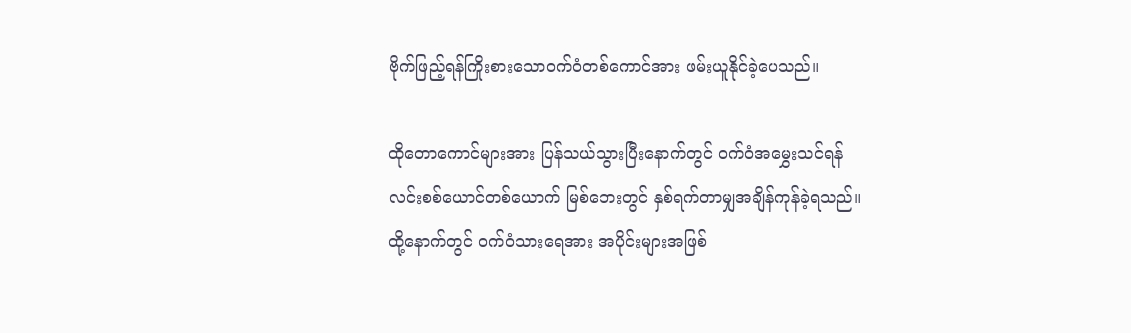ဗိုက်ဖြည့်ရန်ကြိုးစားသောဝက်ဝံတစ်ကောင်အား ဖမ်းယူနိုင်ခဲ့ပေသည်။

ထိုတောကောင်များအား ပြန်သယ်သွားပြီးနောက်တွင် ဝက်ဝံအမွှေးသင်ရန် လင်းစစ်ယောင်တစ်ယောက် မြစ်ဘေးတွင် နှစ်ရက်တာမျှအချိန်ကုန်ခဲ့ရသည်။ ထို့နောက်တွင် ဝက်ဝံသားရေအား အပိုင်းများအဖြစ်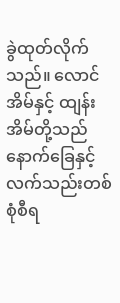ခွဲထုတ်လိုက်သည်။ လောင်အိမ်နှင့် ထျန်းအိမ်တို့သည် နောက်ခြေနှင့် လက်သည်းတစ်စုံစီရ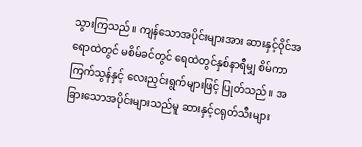သွားကြသည်။ ကျန်သောအပိုင်းများအား ဆားနှင့်ဝိုင်အရောထဲတွင် မစိမ်ခင်တွင် ရေထဲတွင်နှစ်နာရီမျှ စိမ်ကာ ကြက်သွန်နှင့် လေးညှင်းရွက်များဖြင့် ပြုတ်သည်။ အခြားသောအပိုင်းများသည်မူ ဆားနှင့်ငရုတ်သီးများ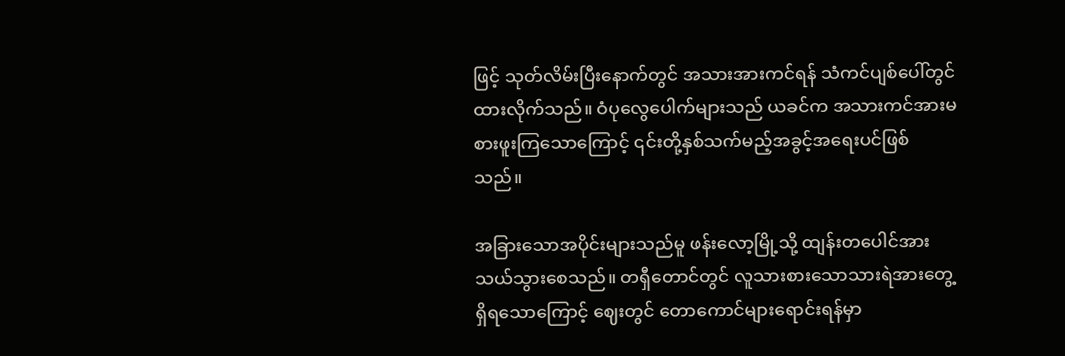ဖြင့် သုတ်လိမ်းပြီးနောက်တွင် အသားအားကင်ရန် သံကင်ပျစ်ပေါ်တွင်ထားလိုက်သည်။ ဝံပုလွေပေါက်များသည် ယခင်က အသားကင်အားမစားဖူးကြသောကြောင့် ၎င်းတို့နှစ်သက်မည့်အခွင့်အရေးပင်ဖြစ်သည်။

အခြားသောအပိုင်းများသည်မူ ဖန်းလော့မြို့သို့ ထျန်းတပေါင်အား သယ်သွားစေသည်။ တရှီတောင်တွင် လူသားစားသောသားရဲအားတွေ့ရှိရသောကြောင့် ဈေးတွင် တောကောင်များရောင်းရန်မှာ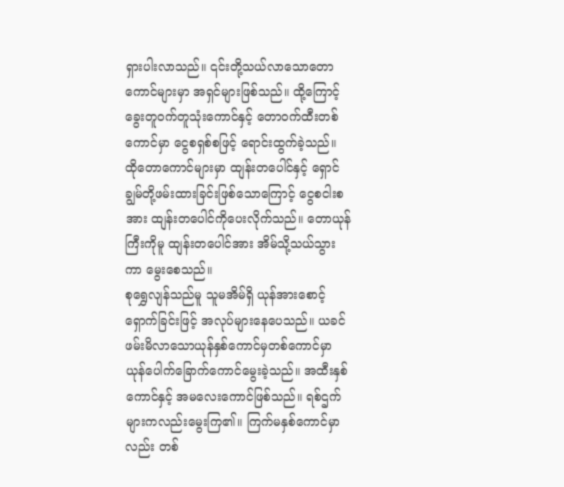ရှားပါးလာသည်။ ၎င်းတို့သယ်လာသောတောကောင်များမှာ အရှင်များဖြစ်သည်။ ထို့ကြောင့် ခွေးတူဝက်တူသုံးကောင်နှင့် တောဝက်ထီးတစ်ကောင်မှာ ငွေစရှစ်စဖြင့် ရောင်းထွက်ခဲ့သည်။ ထိုတောကောင်များမှာ ထျန်းတပေါင်နှင့် ရှောင်ချွမ်တို့ဖမ်းထားခြင်းဖြစ်သောကြောင့် ငွေစငါးစအား ထျန်းတပေါင်ကိုပေးလိုက်သည်။ တောယုန်ကြီးကိုမူ ထျန်းတပေါင်အား အိမ်သို့သယ်သွားကာ မွေးစေသည်။
စုရွှေလျန်သည်မူ သူမအိမ်ရှိ ယုန်အားစောင့်ရှောက်ခြင်းဖြင့် အလုပ်များနေပေသည်။ ယခင်ဖမ်းမိလာသောယုန်နှစ်ကောင်မှတစ်ကောင်မှာ ယုန်ပေါက်ခြောက်ကောင်မွေးခဲ့သည်။ အထီးနှစ်ကောင်နှင့် အမလေးကောင်ဖြစ်သည်။ ရစ်ဌက်များကလည်းမွေးကြ၏။ ကြက်မနှစ်ကောင်မှာလည်း တစ်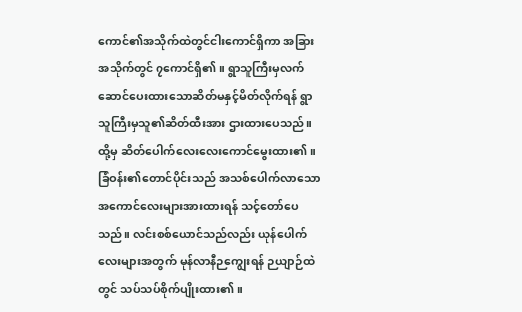ကောင်၏အသိုက်ထဲတွင်ငါးကောင်ရှိကာ အခြားအသိုက်တွင် ၇ကောင်ရှိ၏။ ရွာသူကြီးမှလက်ဆောင်ပေးထားသောဆိတ်မနှင့်မိတ်လိုက်ရန် ရွာသူကြီးမှသူ၏ဆိတ်ထီးအား ဌားထားပေသည်။ ထို့မှ ဆိတ်ပေါက်လေးလေးကောင်မွေးထား၏။ ခြံဝန်း၏တောင်ပိုင်းသည် အသစ်ပေါက်လာသောအကောင်လေးများအားထားရန် သင့်တော်ပေသည်။ လင်းစစ်ယောင်သည်လည်း ယုန်ပေါက်လေးများအတွက် မုန်လာနီဉကျွေးရန် ဉယျာဉ်ထဲတွင် သပ်သပ်စိုက်ပျိုးထား၏။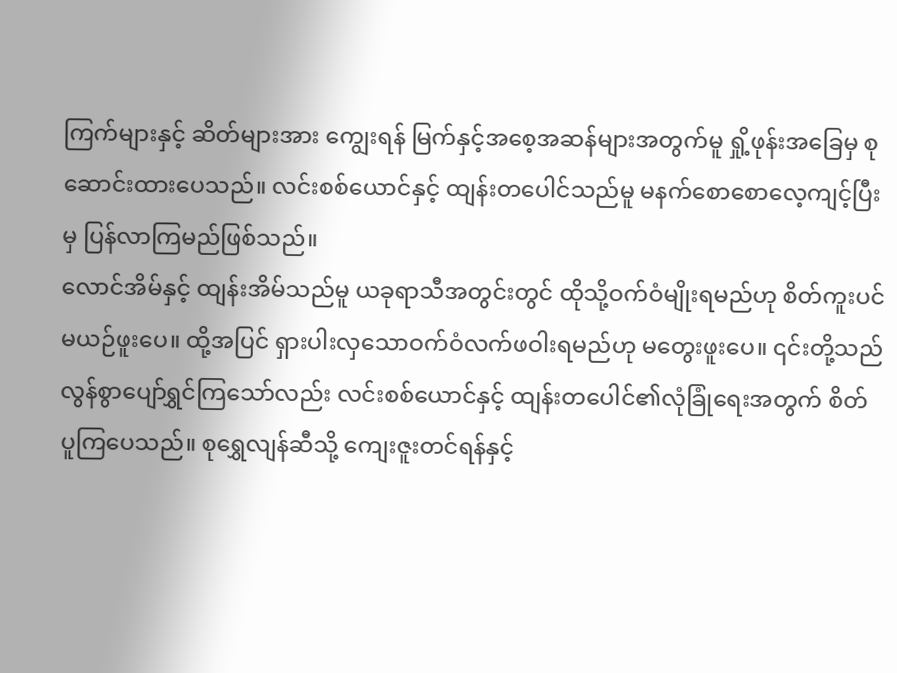ကြက်များနှင့် ဆိတ်များအား ကျွေးရန် မြက်နှင့်အစေ့အဆန်များအတွက်မူ ရှို့ဖုန်းအခြေမှ စုဆောင်းထားပေသည်။ လင်းစစ်ယောင်နှင့် ထျန်းတပေါင်သည်မူ မနက်စောစောလေ့ကျင့်ပြီးမှ ပြန်လာကြမည်ဖြစ်သည်။
လောင်အိမ်နှင့် ထျန်းအိမ်သည်မူ ယခုရာသီအတွင်းတွင် ထိုသို့ဝက်ဝံမျိုးရမည်ဟု စိတ်ကူးပင်မယဉ်ဖူးပေ။ ထို့အပြင် ရှားပါးလှသောဝက်ဝံလက်ဖဝါးရမည်ဟု မတွေးဖူးပေ။ ၎င်းတို့သည် လွန်စွာပျော်ရွှင်ကြသော်လည်း လင်းစစ်ယောင်နှင့် ထျန်းတပေါင်၏လုံခြုံရေးအတွက် စိတ်ပူကြပေသည်။ စုရွှေလျန်ဆီသို့ ကျေးဇူးတင်ရန်နှင့်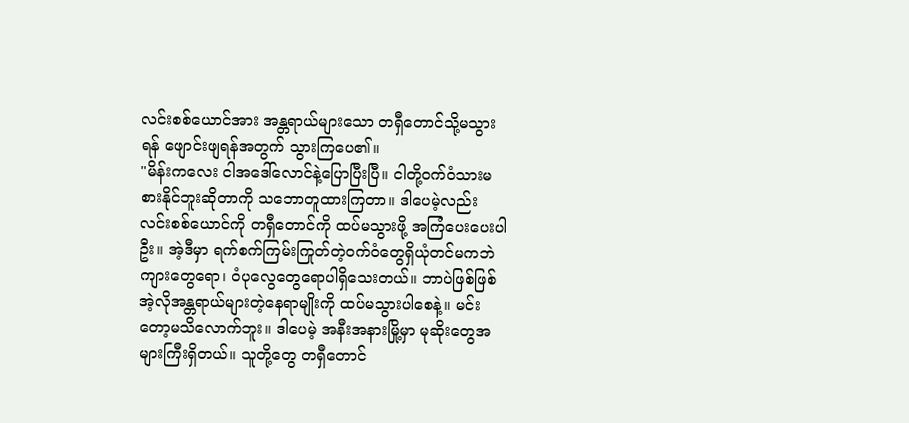လင်းစစ်ယောင်အား အန္တရာယ်များသော တရှီတောင်သို့မသွားရန် ဖျောင်းဖျရန်အတွက် သွားကြပေ၏။
"မိန်းကလေး ငါအဒေါ်လောင်နဲ့ပြောပြီးပြီ။ ငါတို့ဝက်ဝံသားမစားနိုင်ဘူးဆိုတာကို သဘောတူထားကြတာ။ ဒါပေမဲ့လည်း လင်းစစ်ယောင်ကို တရှီတောင်ကို ထပ်မသွားဖို့ အကြံပေးပေးပါဦး။ အဲ့ဒီမှာ ရက်စက်ကြမ်းကြုတ်တဲ့ဝက်ဝံတွေရှိယုံတင်မကဘဲ ကျားတွေရော၊ ဝံပုလွေတွေရောပါရှိသေးတယ်။ ဘာပဲဖြစ်ဖြစ် အဲ့လိုအန္တရာယ်များတဲ့နေရာမျိုးကို ထပ်မသွားပါစေနဲ့။ မင်းတော့မသိလောက်ဘူး။ ဒါပေမဲ့ အနီးအနားမြို့မှာ မုဆိုးတွေအများကြီးရှိတယ်။ သူတို့တွေ တရှီတောင်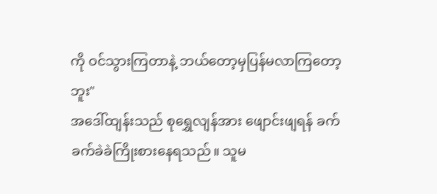ကို ဝင်သွားကြတာနဲ့ ဘယ်တော့မှပြန်မလာကြတော့ဘူး"
အဒေါ်ထျန်းသည် စုရွှေလျန်အား ဖျောင်းဖျရန် ခက်ခက်ခဲခဲကြိုးစားနေရသည်။ သူမ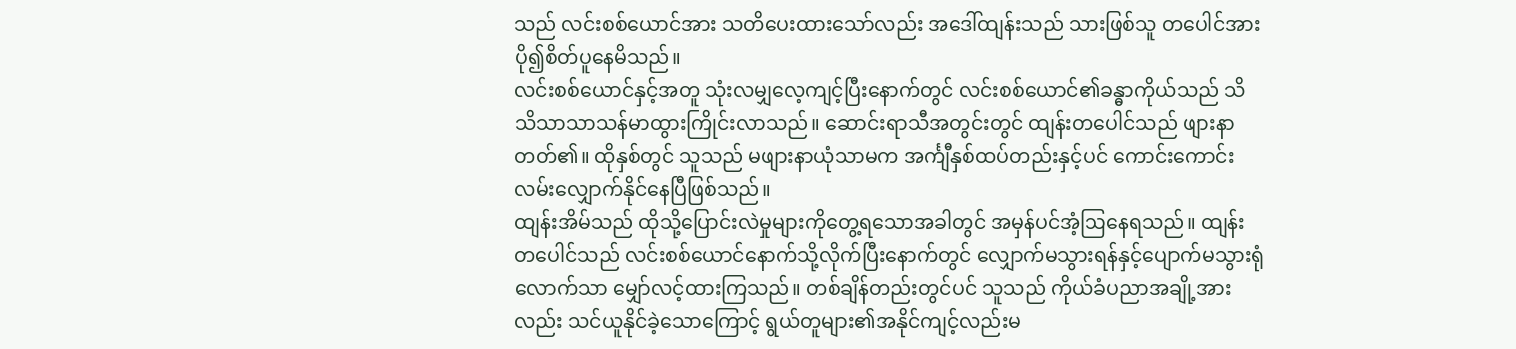သည် လင်းစစ်ယောင်အား သတိပေးထားသော်လည်း အဒေါ်ထျန်းသည် သားဖြစ်သူ တပေါင်အား ပို၍စိတ်ပူနေမိသည်။
လင်းစစ်ယောင်နှင့်အတူ သုံးလမျှလေ့ကျင့်ပြီးနောက်တွင် လင်းစစ်ယောင်၏ခန္ဓာကိုယ်သည် သိသိသာသာသန်မာထွားကြိုင်းလာသည်။ ဆောင်းရာသီအတွင်းတွင် ထျန်းတပေါင်သည် ဖျားနာတတ်၏။ ထိုနှစ်တွင် သူသည် မဖျားနာယုံသာမက အင်္ကျီနှစ်ထပ်တည်းနှင့်ပင် ကောင်းကောင်းလမ်းလျှောက်နိုင်နေပြီဖြစ်သည်။
ထျန်းအိမ်သည် ထိုသို့ပြောင်းလဲမှုများကိုတွေ့ရသောအခါတွင် အမှန်ပင်အံ့ဩနေရသည်။ ထျန်းတပေါင်သည် လင်းစစ်ယောင်နောက်သို့လိုက်ပြီးနောက်တွင် လျှောက်မသွားရန်နှင့်ပျောက်မသွားရုံလောက်သာ မျှော်လင့်ထားကြသည်။ တစ်ချိန်တည်းတွင်ပင် သူသည် ကိုယ်ခံပညာအချို့အားလည်း သင်ယူနိုင်ခဲ့သောကြောင့် ရွယ်တူများ၏အနိုင်ကျင့်လည်းမ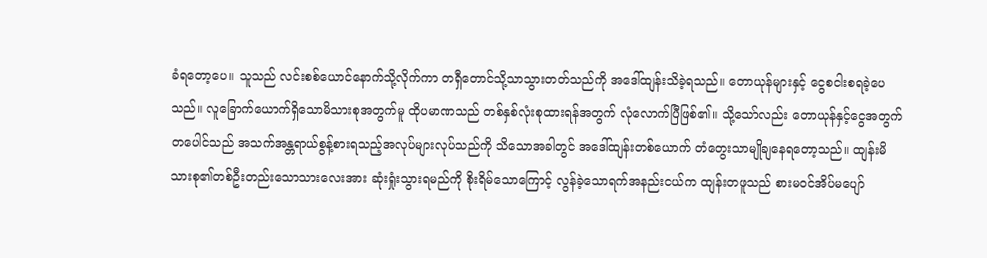ခံရတော့ပေ။ သူသည် လင်းစစ်ယောင်နောက်သို့လိုက်ကာ တရှီတောင်သို့သာသွားတတ်သည်ကို အဒေါ်ထျန်းသိခဲ့ရသည်။ တောယုန်များနှင့် ငွေစငါးစရခဲ့ပေသည်။ လူခြောက်ယောက်ရှိသောမိသားစုအတွက်မူ ထိုပမာဏသည် တစ်နှစ်လုံးစုထားရန်အတွက် လုံလောက်ပြီဖြစ်၏။ သို့သော်လည်း တောယုန်နှင့်ငွေအတွက် တပေါင်သည် အသက်အန္တရာယ်စွန့်စားရသည့်အလုပ်များလုပ်သည်ကို သိသောအခါတွင် အဒေါ်ထျန်းတစ်ယောက် တံတွေးသာမျိုချနေရတော့သည်။ ထျန်းမိသားစု၏တစ်ဦးတည်းသောသားလေးအား ဆုံးရှုံးသွားရမည်ကို စိုးရိမ်သောကြောင့် လွန်ခဲ့သောရက်အနည်းငယ်က ထျန်းတဖူသည် စားမဝင်အိပ်မပျော်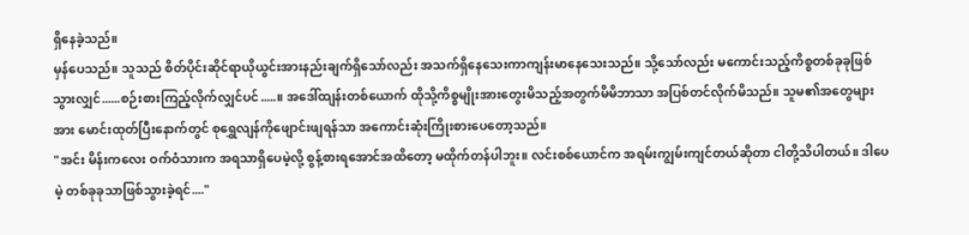ရှိနေခဲ့သည်။
မှန်ပေသည်။ သူသည် စိတ်ပိုင်းဆိုင်ရာယိုယွင်းအားနည်းချက်ရှိသော်လည်း အသက်ရှိနေသေးကာကျန်းမာနေသေးသည်။ သို့သော်လည်း မကောင်းသည့်ကိစ္စတစ်ခုခုဖြစ်သွားလျှင်......စဉ်းစားကြည့်လိုက်လျှင်ပင်.....။ အဒေါ်ထျန်းတစ်ယောက် ထိုသို့ကိစ္စမျိုးအားတွေးမိသည့်အတွက်မိမိဘာသာ အပြစ်တင်လိုက်မိသည်။ သူမ၏အတွေများအား မောင်းထုတ်ပြီးနောက်တွင် စုရွှေလျန်ကိုဖျောင်းဖျရန်သာ အကောင်းဆုံးကြိုးစားပေတော့သည်။
"အင်း မိန်းကလေး ဝက်ဝံသားက အရသာရှိပေမဲ့လို့ စွန့်စားရအောင်အထိ‌တော့ မထိုက်တန်ပါဘူး။ လင်းစစ်ယောင်က အရမ်းကျွမ်းကျင်တယ်ဆိုတာ ငါတို့သိပါတယ်။ ဒါပေမဲ့ တစ်ခုခုသာဖြစ်သွားခဲ့ရင်...."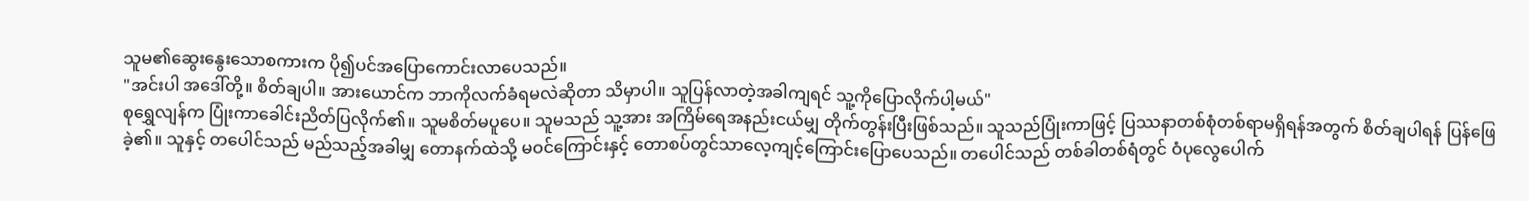သူမ၏ဆွေးနွေးသောစကားက ပို၍ပင်အပြောကောင်းလာပေသည်။
"အင်းပါ အဒေါ်တို့။ စိတ်ချပါ။ အားယောင်က ဘာကိုလက်ခံရမလဲဆိုတာ သိမှာပါ။ သူပြန်လာတဲ့အခါကျရင် သူ့ကိုပြောလိုက်ပါ့မယ်"
စုရွှေလျန်က ပြုံးကာခေါင်းညိတ်ပြလိုက်၏။ သူမစိတ်မပူပေ။ သူမသည် သူ့အား အကြိမ်ရေအနည်းငယ်မျှ တိုက်တွန်းပြီးဖြစ်သည်။ သူသည်ပြုံးကာဖြင့် ပြဿနာတစ်စုံတစ်ရာမရှိရန်အတွက် စိတ်ချပါရန် ပြန်ဖြေခဲ့၏။ သူနှင့် တပေါင်သည် မည်သည့်အခါမျှ တောနက်ထဲသို့ မဝင်ကြောင်းနှင့် တောစပ်တွင်သာလေ့ကျင့်ကြောင်းပြောပေသည်။ တပေါင်သည် တစ်ခါတစ်ရံတွင် ဝံပုလွေပေါက်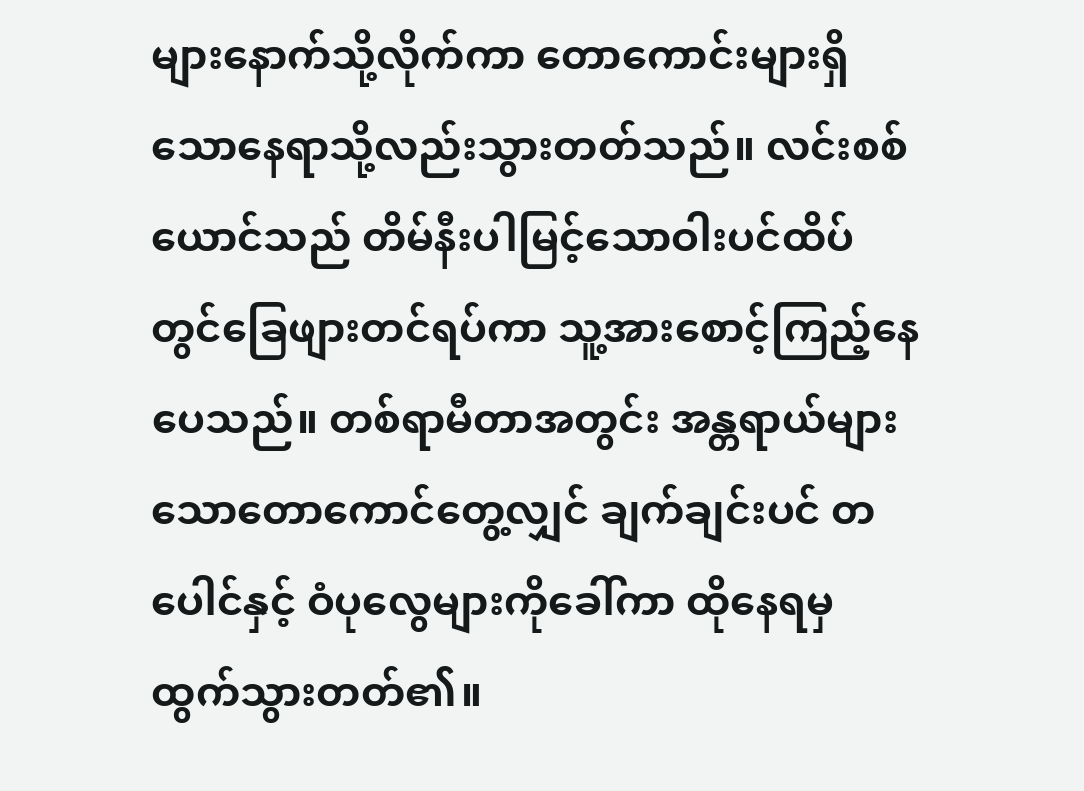များနောက်သို့လိုက်ကာ တောကောင်းများရှိသောနေရာသို့လည်းသွားတတ်သည်။ လင်းစစ်ယောင်သည် တိမ်နီးပါမြင့်သောဝါးပင်ထိပ်တွင်ခြေဖျားတင်ရပ်ကာ သူ့အားစောင့်ကြည့်နေပေသည်။ တစ်ရာမီတာအတွင်း အန္တရာယ်များသောတောကောင်တွေ့လျှင် ချက်ချင်းပင် တပေါင်နှင့် ဝံပုလွေများကိုခေါ်ကာ ထိုနေရမှ ထွက်သွားတတ်၏။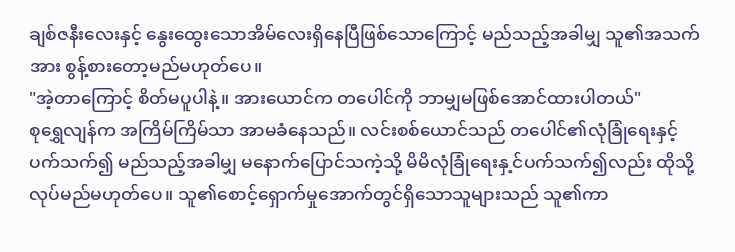ချစ်ဇနီးလေးနှင့် နွေးထွေးသောအိမ်လေးရှိနေပြီဖြစ်သောကြောင့် မည်သည့်အခါမျှ သူ၏အသက်အား စွန့်စားတော့မည်မဟုတ်ပေ။
"အဲ့တာကြောင့် စိတ်မပူပါနဲ့။ အားယောင်က တပေါင်ကို ဘာမျှမဖြစ်အောင်ထားပါတယ်"
စုရွှေလျန်က အကြိမ်ကြိမ်သာ အာမခံနေသည်။ လင်းစစ်ယောင်သည် တပေါင်၏လုံခြုံရေးနှင့်ပက်သက်၍ မည်သည့်အခါမျှ မနောက်ပြောင်သကဲ့သို့ မိမိလုံခြုံရေးနှ့င်ပက်သက်၍လည်း ထိုသို့လုပ်မည်မဟုတ်ပေ။ သူ၏စောင့်ရှောက်မှုအောက်တွင်ရှိသောသူများသည် သူ၏ကာ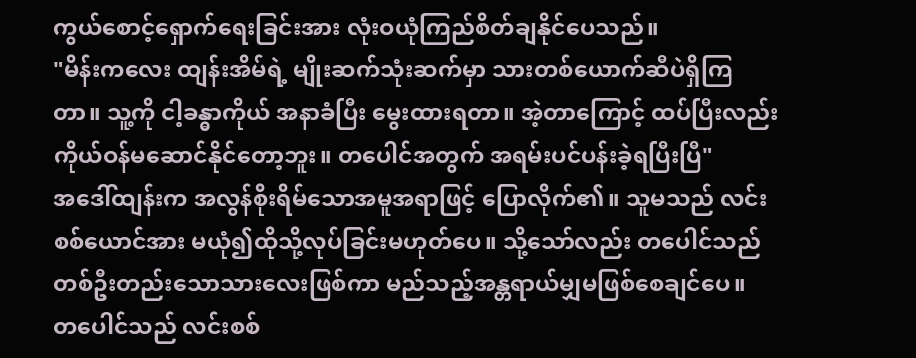ကွယ်စောင့်ရှောက်ရေးခြင်းအား လုံးဝယုံကြည်စိတ်ချနိုင်ပေသည်။
"မိန်းကလေး ထျန်းအိမ်ရဲ့ မျိုးဆက်သုံးဆက်မှာ သားတစ်ယောက်ဆီပဲရှိကြတာ။ သူ့ကို ငါ့ခန္ဓာကိုယ် အနာခံပြီး မွေးထားရတာ။ အဲ့တာကြောင့် ထပ်ပြီးလည်းကိုယ်ဝန်မဆောင်နိုင်တော့ဘူး။ တပေါင်အတွက် အရမ်းပင်ပန်းခဲ့ရပြီးပြီ"
အဒေါ်ထျန်းက အလွန်စိုးရိမ်သောအမူအရာဖြင့် ပြောလိုက်၏။ သူမသည် လင်းစစ်ယောင်အား မယုံ၍ထိုသို့လုပ်ခြင်းမဟုတ်ပေ။ သို့သော်လည်း တပေါင်သည် တစ်ဦးတည်းသောသားလေးဖြစ်ကာ မည်သည့်အန္တရာယ်မျှမဖြစ်စေချင်ပေ။
တပေါင်သည် လင်းစစ်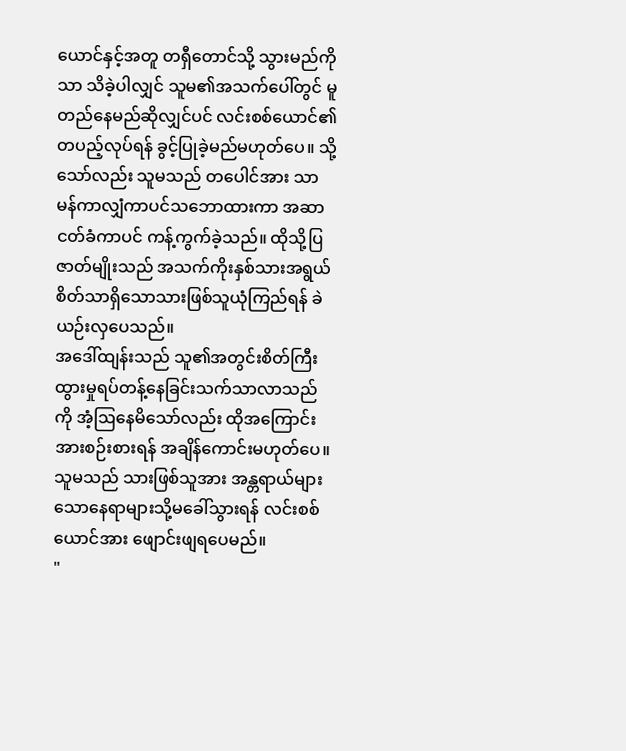ယောင်နှင့်အတူ တရှီတောင်သို့ သွားမည်ကိုသာ သိခဲ့ပါလျှင် သူမ၏အသက်ပေါ်တွင် မူတည်နေမည်ဆိုလျှင်ပင် လင်းစစ်ယောင်၏တပည့်လုပ်ရန် ခွင့်ပြုခဲ့မည်မဟုတ်ပေ။ သို့သော်လည်း သူမသည် တပေါင်အား သာမန်ကာလျှံကာပင်သဘောထားကာ အဆာငတ်ခံကာပင် ကန့်ကွက်ခဲ့သည်။ ထိုသို့ပြဇာတ်မျိုးသည် အသက်ကိုးနှစ်သားအရွယ်စိတ်သာရှိသောသားဖြစ်သူယုံကြည်ရန် ခဲယဉ်းလှပေသည်။
အဒေါ်ထျန်းသည် သူ၏အတွင်းစိတ်ကြီးထွားမှုရပ်တန့်နေခြင်းသက်သာလာသည်ကို အံ့ဩနေမိသော်လည်း ထိုအကြောင်းအားစဉ်းစားရန် အချိန်ကောင်းမဟုတ်ပေ။ သူမသည် သားဖြစ်သူအား အန္တရာယ်များသောနေရာများသို့မခေါ်သွားရန် လင်းစစ်ယောင်အား ဖျောင်းဖျရပေမည်။
"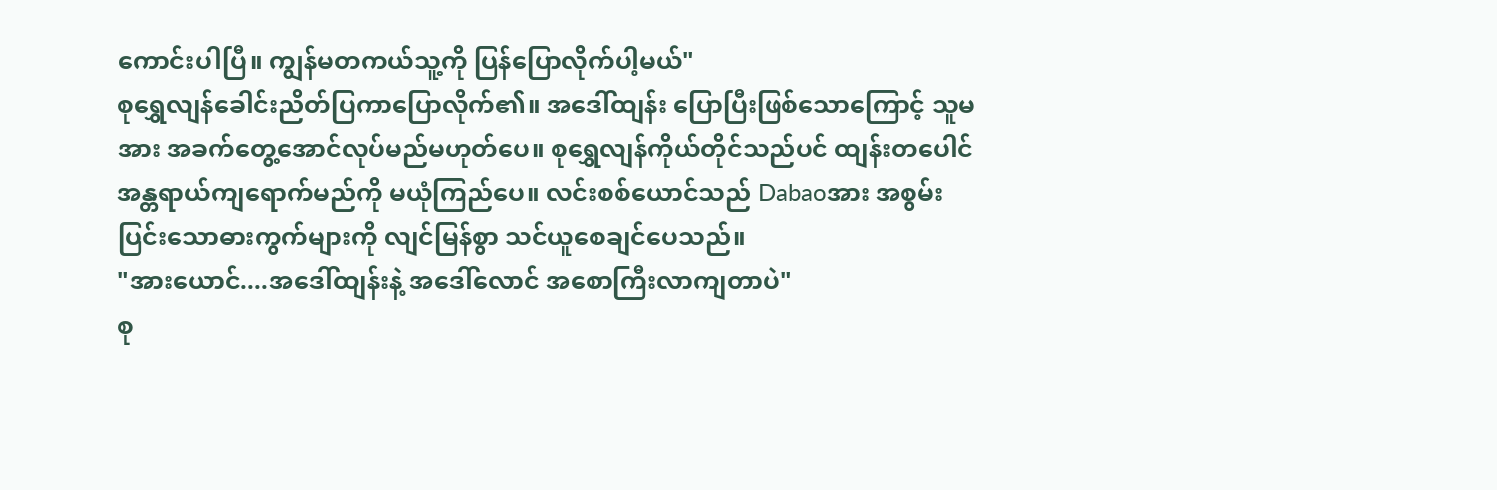ကောင်းပါပြီ။ ကျွန်မတကယ်သူ့ကို ပြန်ပြောလိုက်ပါ့မယ်"
စုရွှေလျန်ခေါင်းညိတ်ပြကာပြောလိုက်၏။ အဒေါ်ထျန်း ပြောပြီးဖြစ်သောကြောင့် သူမအား အခက်တွေ့အောင်လုပ်မည်မဟုတ်ပေ။ စုရွှေလျန်ကိုယ်တိုင်သည်ပင် ထျန်းတပေါင်အန္တရာယ်ကျရောက်မည်ကို မယုံကြည်ပေ။ လင်းစစ်ယောင်သည် Dabaoအား အစွမ်းပြင်းသောဓားကွက်များကို လျင်မြန်စွာ သင်ယူစေချင်ပေသည်။
"အားယောင်....အဒေါ်ထျန်းနဲ့ အဒေါ်လောင် အစောကြီးလာကျတာပဲ"
စု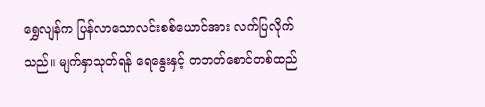ရွှေလျန်က ပြန်လာသောလင်းစစ်ယောင်အား လက်ပြလိုက်သည်။ မျက်နှာသုတ်ရန် ရေနွေးနှင့် တဘတ်စောင်တစ်ထည်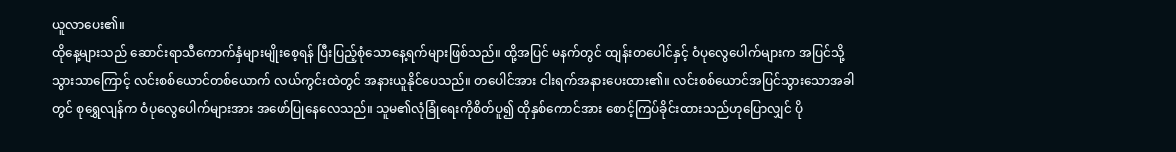ယူလာပေး၏။
ထိုနေ့များသည် ဆောင်းရာသီကောက်နှံများမျိုးစေ့ရန် ပြီးပြည့်စုံသောနေ့ရက်များဖြစ်သည်။ ထို့အပြင် မနက်တွင် ထျန်းတပေါင်နှင့် ဝံပုလွေပေါက်များက အပြင်သို့သွားသာကြောင့် လင်းစစ်ယောင်တစ်ယောက် လယ်ကွင်းထဲတွင် အနားယူနိုင်ပေသည်။ တပေါင်အား ငါးရက်အနားပေးထား၏။ လင်းစစ်ယောင်အပြင်သွားသောအခါတွင် စုရွှေလျန်က ဝံပုလွေပေါက်များအား အဖော်ပြုနေလေသည်။ သူမ၏လုံခြုံရေးကိုစိတ်ပူ၍ ထိုနှစ်ကောင်အား စောင့်ကြပ်ခိုင်းထားသည်ဟုပြောလျှင် ပို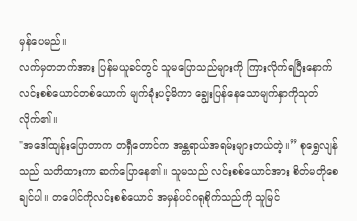မှန်ပေမည်။
လက်မှတဘက်အား ပြန်မယူခင်တွင် သူမပြောသည်များကို ကြားလိုက်ရပြီးနောက် လင်းစစ်ယောင်တစ်ယောက် မျက်ခုံးပင့်မိကာ ချွေးပြန်နေသောမျက်နှာကိုသုတ်လိုက်၏။
"အဒေါ်ထျန်းပြောတာက တရှီတောင်က အန္တရာယ်အရမ်းများတယ်တဲ့။” စုရွှေလျန်သည် သတိထားကာ ဆက်ပြောနေ၏။ သူမသည် လင်းစစ်ယောင်အား စိတ်မတိုစေချင်ပါ။ တပေါင်ကိုလင်းစစ်ယောင် အမှန်ပင်ဂရုစိုက်သည်ကို သူမြင်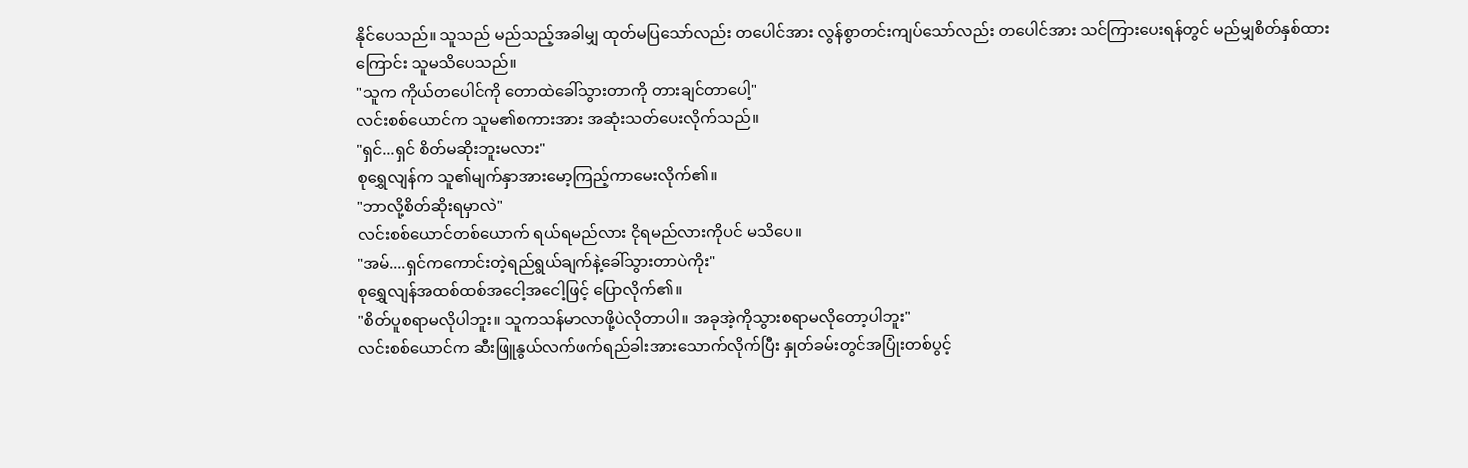နိုင်ပေသည်။ သူသည် မည်သည့်အခါမျှ ထုတ်မပြသော်လည်း တပေါင်အား လွန်စွာတင်းကျပ်သော်လည်း တပေါင်အား သင်ကြားပေးရန်တွင် မည်မျှစိတ်နှစ်ထားကြောင်း သူမသိပေသည်။
"သူက ကိုယ်တပေါင်ကို တောထဲခေါ်သွားတာကို တားချင်တာပေါ့"
လင်းစစ်ယောင်က သူမ၏စကားအား အဆုံးသတ်ပေးလိုက်သည်။
"ရှင်...ရှင် စိတ်မဆိုးဘူးမလား"
စုရွှေလျန်က သူ၏မျက်နှာအားမော့ကြည့်ကာမေးလိုက်၏။
"ဘာလို့စိတ်ဆိုးရမှာလဲ"
လင်းစစ်ယောင်တစ်ယောက် ရယ်ရမည်လား ငိုရမည်လားကိုပင် မသိပေ။
"အမ်....ရှင်ကကောင်းတဲ့ရည်ရွယ်ချက်နဲ့ခေါ်သွားတာပဲကိုး"
စုရွှေလျန်အထစ်ထစ်အငေါ့အငေါ့ဖြင့် ပြောလိုက်၏။
"စိတ်ပူစရာမလိုပါဘူး။ သူကသန်မာလာဖို့ပဲလိုတာပါ။ အခုအဲ့ကိုသွားစရာမလိုတော့ပါဘူး"
လင်းစစ်ယောင်က ဆီးဖြူနွယ်လက်ဖက်ရည်ခါးအားသောက်လိုက်ပြီး နှုတ်ခမ်းတွင်အပြုံးတစ်ပွင့်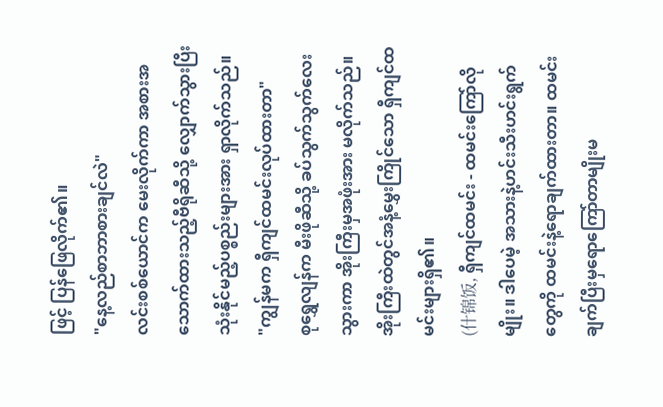ဖြင့် ပြန်ဖြေလိုက်၏။
"နေ့လည်စာဘာစားချင်လဲ"
လင်းစစ်ယောင်က မေးလိုက်ကာ အစားအသောက်ထားသည့်ဗီရိုဆီသို့ လျှောက်သွားပြီး သုံးနိုင်မည့်ပစ္စည်းများအား ရှာလိုက်သည်။
"ကျွန်မက ရှီကျင်ထမင်းလုပ်ထားတာ"
စုရွှေလျန်က မီးဖိုဆီသို့ ခပ်သွက်သွက်လေးသွားကာ အိုးကြီးမှအဖုံးအား မလိုက်သည်။ အိုးကြီးထဲတွင်အနံ့မွှေးကြိုင်သော ရှီကျင်ထမင်းများရှိ၏။
(什锦饭, ရှီကျင်ထမင်း - ထမင်းကြော်လိုမျိုး။ ဒါပေမဲ့ အသားနဲ့ဟင်းသီးဟင်းရွက်တွေကို ထမင်းနဲ့ရောချက်ထားတာ။ ထမင်းချက်ပြီးမှရောကြော်တာမျိုးမ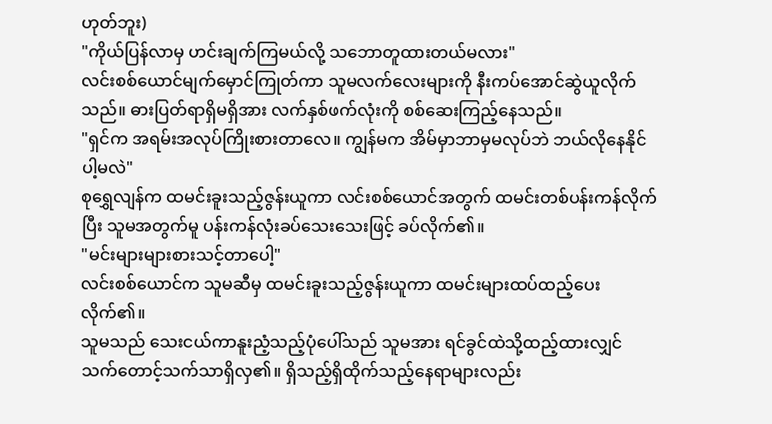ဟုတ်ဘူး)
"ကိုယ်ပြန်လာမှ ဟင်းချက်ကြမယ်လို့ သဘောတူထားတယ်မလား"
လင်းစစ်ယောင်မျက်မှောင်ကြုတ်ကာ သူမလက်လေးများကို နီးကပ်အောင်ဆွဲယူလိုက်သည်။ ဓားပြတ်ရာရှိမရှိအား လက်နှစ်ဖက်လုံးကို စစ်ဆေးကြည့်နေသည်။
"ရှင်က အရမ်းအလုပ်ကြိုးစားတာလေ။ ကျွန်မက အိမ်မှာဘာမှမလုပ်ဘဲ ဘယ်လိုနေနိုင်ပါ့မလဲ"
စုရွှေလျန်က ထမင်းခူးသည့်ဇွန်းယူကာ လင်းစစ်ယောင်အတွက် ထမင်းတစ်ပန်းကန်လိုက်ပြီး သူမအတွက်မူ ပန်းကန်လုံးခပ်သေးသေးဖြင့် ခပ်လိုက်၏။
"မင်းများများစားသင့်တာပေါ့"
လင်းစစ်ယောင်က သူမဆီမှ ထမင်းခူးသည့်ဇွန်းယူကာ ထမင်းများထပ်ထည့်ပေးလိုက်၏။
သူမသည် သေးငယ်ကာနူးညံ့သည့်ပုံပေါ်သည် သူမအား ရင်ခွင်ထဲသို့ထည့်ထားလျှင် သက်တောင့်သက်သာရှိလှ၏။ ရှိသည့်ရှိထိုက်သည့်နေရာများလည်း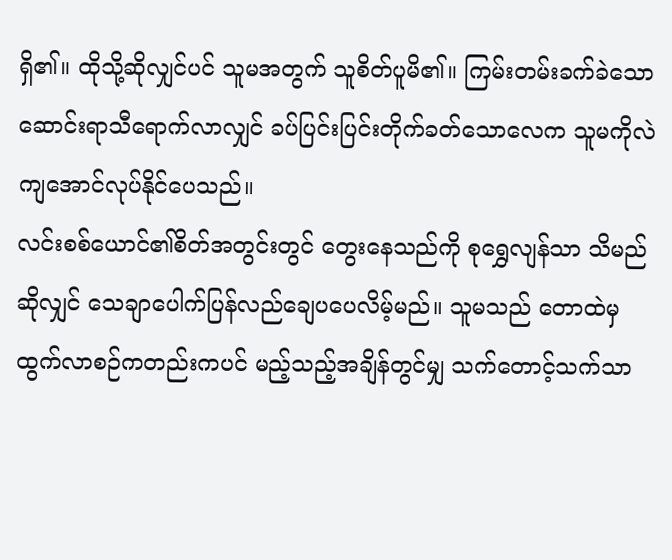ရှိ၏။ ထိုသို့ဆိုလျှင်ပင် သူမအတွက် သူစိတ်ပူမိ၏။ ကြမ်းတမ်းခက်ခဲသောဆောင်းရာသီရောက်လာလျှင် ခပ်ပြင်းပြင်းတိုက်ခတ်သောလေက သူမကိုလဲကျအောင်လုပ်နိုင်ပေသည်။
လင်းစစ်ယောင်၏စိတ်အတွင်းတွင် တွေးနေသည်ကို စုရွှေလျန်သာ သိမည်ဆိုလျှင် သေချာပေါက်ပြန်လည်ချေပပေလိမ့်မည်။ သူမသည် တောထဲမှထွက်လာစဉ်ကတည်းကပင် မည့်သည့်အချိန်တွင်မျှ သက်တောင့်သက်သာ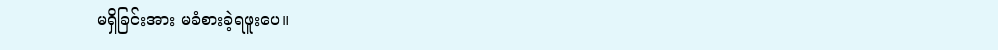မရှိခြင်းအား မခံစားခဲ့ရဖူးပေ။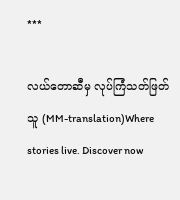***

လယ်တောဆီမှ လုပ်ကြံသတ်ဖြတ်သူ (MM-translation)Where stories live. Discover now